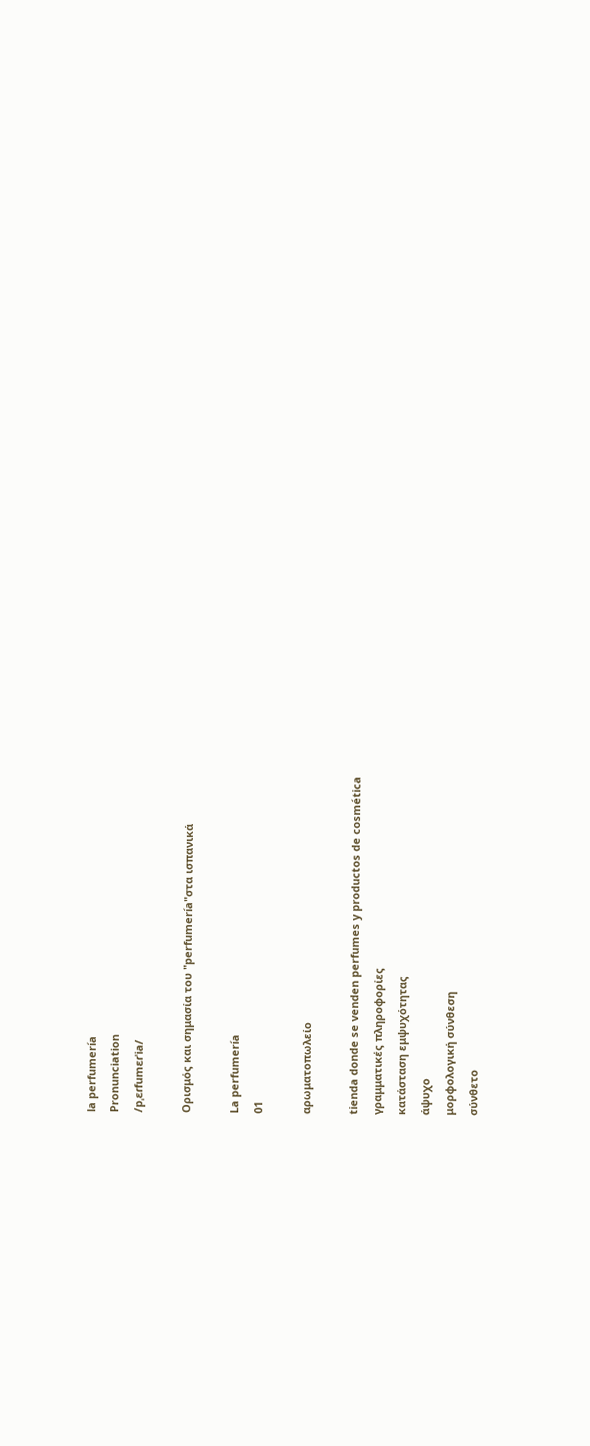la perfumería
Pronunciation
/pˌɛɾfumɛɾˈia/

Ορισμός και σημασία του "perfumería"στα ισπανικά

La perfumería
01

αρωματοπωλείο

tienda donde se venden perfumes y productos de cosmética
γραμματικές πληροφορίες
κατάσταση εμψυχότητας
άψυχο
μορφολογική σύνθεση
σύνθετο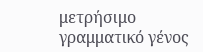μετρήσιμο
γραμματικό γένος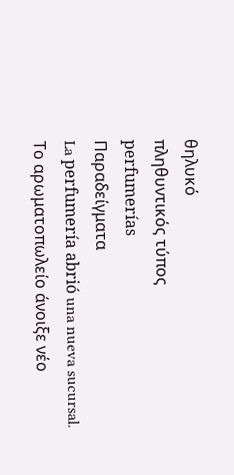θηλυκό
πληθυντικός τύπος
perfumerías
Παραδείγματα
La perfumería abrió una nueva sucursal.
Το αρωματοπωλείο άνοιξε νέο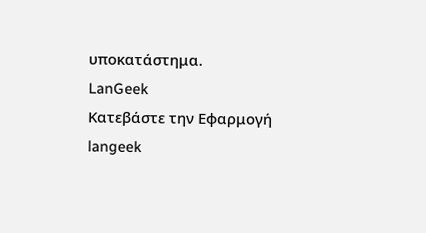υποκατάστημα.
LanGeek
Κατεβάστε την Εφαρμογή
langeek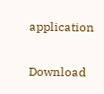application

Download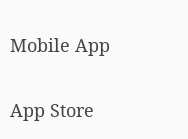Mobile App

App Store